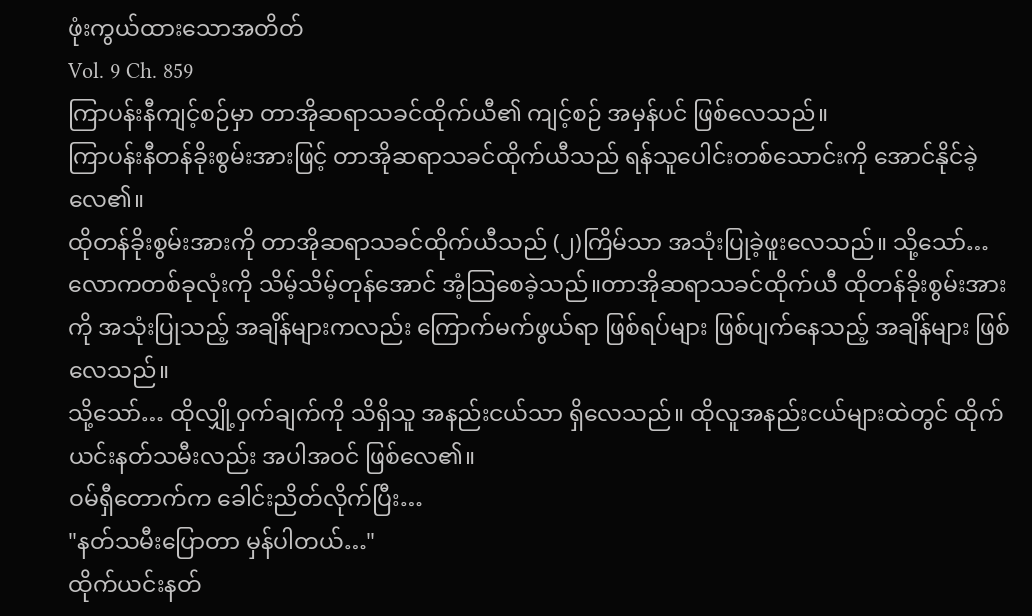ဖုံးကွယ်ထားသောအတိတ်
Vol. 9 Ch. 859
ကြာပန်းနီကျင့်စဉ်မှာ တာအိုဆရာသခင်ထိုက်ယီ၏ ကျင့်စဉ် အမှန်ပင် ဖြစ်လေသည်။
ကြာပန်းနီတန်ခိုးစွမ်းအားဖြင့် တာအိုဆရာသခင်ထိုက်ယီသည် ရန်သူပေါင်းတစ်သောင်းကို အောင်နိုင်ခဲ့လေ၏။
ထိုတန်ခိုးစွမ်းအားကို တာအိုဆရာသခင်ထိုက်ယီသည် (၂)ကြိမ်သာ အသုံးပြုခဲ့ဖူးလေသည်။ သို့သော်… လောကတစ်ခုလုံးကို သိမ့်သိမ့်တုန်အောင် အံ့သြစေခဲ့သည်။တာအိုဆရာသခင်ထိုက်ယီ ထိုတန်ခိုးစွမ်းအားကို အသုံးပြုသည့် အချိန်များကလည်း ကြောက်မက်ဖွယ်ရာ ဖြစ်ရပ်များ ဖြစ်ပျက်နေသည့် အချိန်များ ဖြစ်လေသည်။
သို့သော်… ထိုလျှို့ဝှက်ချက်ကို သိရှိသူ အနည်းငယ်သာ ရှိလေသည်။ ထိုလူအနည်းငယ်များထဲတွင် ထိုက်ယင်းနတ်သမီးလည်း အပါအဝင် ဖြစ်လေ၏။
ဝမ်ရှီတောက်က ခေါင်းညိတ်လိုက်ပြီး…
"နတ်သမီးပြောတာ မှန်ပါတယ်…"
ထိုက်ယင်းနတ်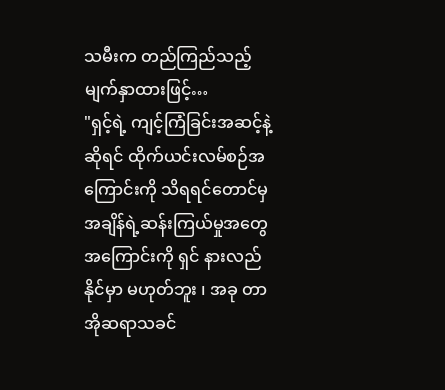သမီးက တည်ကြည်သည့်မျက်နှာထားဖြင့်…
"ရှင့်ရဲ့ ကျင့်ကြံခြင်းအဆင့်နဲ့ဆိုရင် ထိုက်ယင်းလမ်စဉ်အကြောင်းကို သိရရင်တောင်မှ အချိန်ရဲ့ဆန်းကြယ်မှုအတွေအကြောင်းကို ရှင် နားလည်နိုင်မှာ မဟုတ်ဘူး ၊ အခု တာအိုဆရာသခင်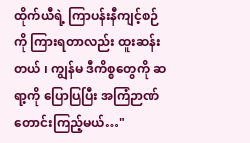ထိုက်ယီရဲ့ ကြာပန်းနီကျင့်စဉ်ကို ကြားရတာလည်း ထူးဆန်းတယ် ၊ ကျွန်မ ဒီကိစ္စတွေကို ဆရာ့ကို ပြောပြပြီး အကြံဉာဏ်တောင်းကြည့်မယ်…"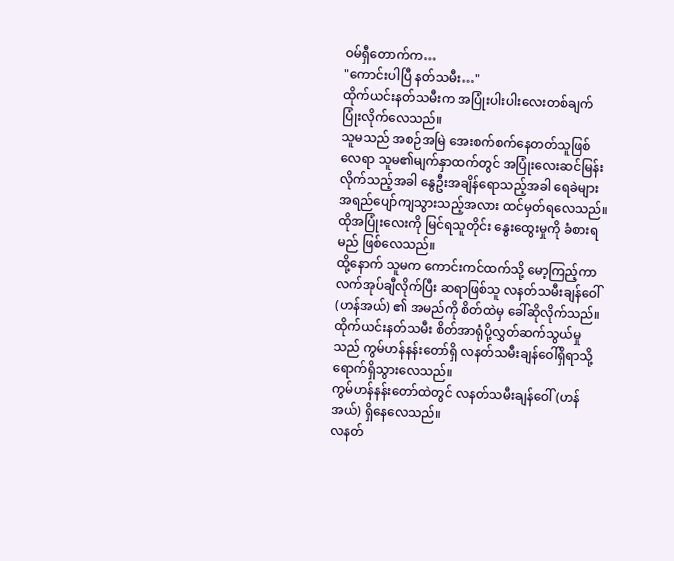ဝမ်ရှီတောက်က…
"ကောင်းပါပြီ နတ်သမီး…"
ထိုက်ယင်းနတ်သမီးက အပြုံးပါးပါးလေးတစ်ချက် ပြုံးလိုက်လေသည်။
သူမသည် အစဉ်အမြဲ အေးစက်စက်နေတတ်သူဖြစ်လေရာ သူမ၏မျက်နှာထက်တွင် အပြုံးလေးဆင်မြန်းလိုက်သည့်အခါ နွေဦးအချိန်ရောသည့်အခါ ရေခဲများ အရည်ပျော်ကျသွားသည့်အလား ထင်မှတ်ရလေသည်။ ထိုအပြုံးလေးကို မြင်ရသူတိုင်း နွေးထွေးမှုကို ခံစားရမည် ဖြစ်လေသည်။
ထို့နောက် သူမက ကောင်းကင်ထက်သို့ မော့ကြည့်ကာ လက်အုပ်ချီလိုက်ပြီး ဆရာဖြစ်သူ လနတ်သမီးချန်ဝေါ် (ဟန်အယ်) ၏ အမည်ကို စိတ်ထဲမှ ခေါ်ဆိုလိုက်သည်။
ထိုက်ယင်းနတ်သမီး စိတ်အာရုံပို့လွှတ်ဆက်သွယ်မှုသည် ကွမ်ဟန်နန်းတော်ရှိ လနတ်သမီးချန်ဝေါ်ရှိရာသို့ ရောက်ရှိသွားလေသည်။
ကွမ်ဟန်နန်းတော်ထဲတွင် လနတ်သမီးချန်ဝေါ် (ဟန်အယ်) ရှိနေလေသည်။
လနတ်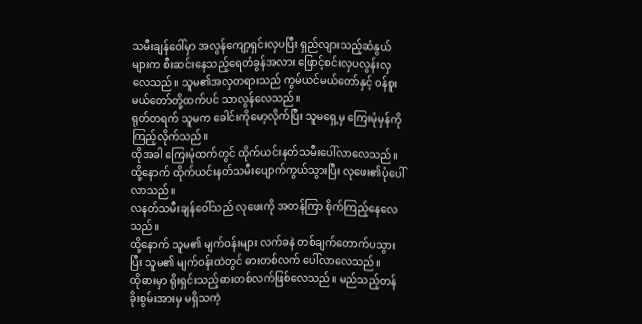သမီးချန်ဝေါ်မှာ အလွန်ကျော့ရှင်းလှပပြီး ရှည်လျားသည့်ဆံနွယ်များက စီးဆင်းနေသည့်ရေတံခွန်အလား ဖြောင့်စင်းလှပလွန်းလှလေသည်။ သူမ၏အလှတရားသည် ကွမ်ယင်မယ်တော်နှင့် ဝန်စူးမယ်တော်တို့ထက်ပင် သာလွန်လေသည်။
ရုတ်တရက် သူမက ခေါင်းကိုမော့လိုက်ပြီး သူမရှေ့မှ ကြေးမုံမှန်ကို ကြည့်လိုက်သည်။
ထိုအခါ ကြေးမုံထက်တွင် ထိုက်ယင်းနတ်သမီးပေါ်လာလေသည်။ ထို့နောက် ထိုက်ယင်းနတ်သမီးပျောက်ကွယ်သွားပြီး လုဖေး၏ပုံပေါ်လာသည်။
လနတ်သမီးချန်ဝေါ်သည် လုဖေးကို အတန်ကြာ စိုက်ကြည့်နေလေသည်။
ထို့နောက် သူမ၏ မျက်ဝန်းများ လက်ခနဲ တစ်ချက်တောက်ပသွားပြီး သူမ၏ မျက်ဝန်းထဲတွင် ဓားတစ်လက် ပေါ်လာလေသည်။
ထိုဓားမှာ ရိုးရှင်းသည့်ဓားတစ်လက်ဖြစ်လေသည်။ မည်သည့်တန်ခိုးစွမ်းအားမှ မရှိသကဲ့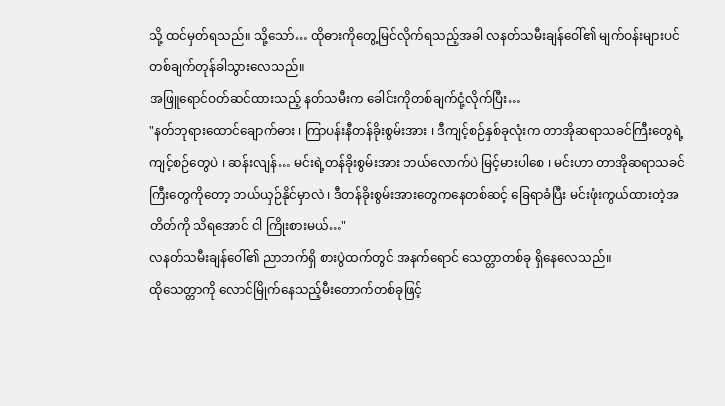သို့ ထင်မှတ်ရသည်။ သို့သော်… ထိုဓားကိုတွေ့မြင်လိုက်ရသည့်အခါ လနတ်သမီးချန်ဝေါ်၏ မျက်ဝန်းများပင် တစ်ချက်တုန်ခါသွားလေသည်။
အဖြူရောင်ဝတ်ဆင်ထားသည့် နတ်သမီးက ခေါင်းကိုတစ်ချက်ငုံ့လိုက်ပြီး…
"နတ်ဘုရားထောင်ချောက်ဓား ၊ ကြာပန်းနီတန်ခိုးစွမ်းအား ၊ ဒီကျင့်စဉ်နှစ်ခုလုံးက တာအိုဆရာသခင်ကြီးတွေရဲ့ ကျင့်စဉ်တွေပဲ ၊ ဆန်းလျန်… မင်းရဲ့တန်ခိုးစွမ်းအား ဘယ်လောက်ပဲ မြင့်မားပါစေ ၊ မင်းဟာ တာအိုဆရာသခင်ကြီးတွေကိုတော့ ဘယ်ယှဉ်နိုင်မှာလဲ ၊ ဒီတန်ခိုးစွမ်းအားတွေကနေတစ်ဆင့် ခြေရာခံပြီး မင်းဖုံးကွယ်ထားတဲ့အတိတ်ကို သိရအောင် ငါ ကြိုးစားမယ်…"
လနတ်သမီးချန်ဝေါ်၏ ညာဘက်ရှိ စားပွဲထက်တွင် အနက်ရောင် သေတ္တာတစ်ခု ရှိနေလေသည်။
ထိုသေတ္တာကို လောင်မြိုက်နေသည့်မီးတောက်တစ်ခုဖြင့်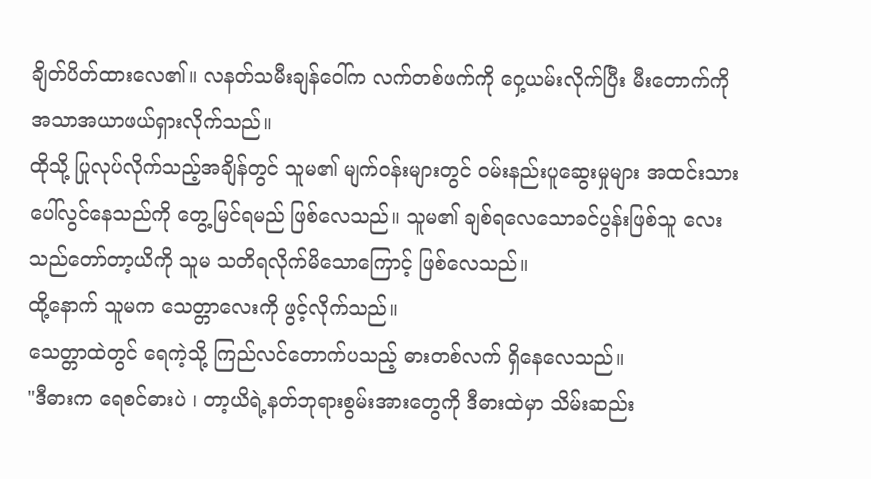ချိတ်ပိတ်ထားလေ၏။ လနတ်သမီးချန်ဝေါ်က လက်တစ်ဖက်ကို ဝှေ့ယမ်းလိုက်ပြီး မီးတောက်ကို အသာအယာဖယ်ရှားလိုက်သည်။
ထိုသို့ ပြုလုပ်လိုက်သည့်အချိန်တွင် သူမ၏ မျက်ဝန်းများတွင် ဝမ်းနည်းပူဆွေးမှုများ အထင်းသား ပေါ်လွင်နေသည်ကို တွေ့မြင်ရမည် ဖြစ်လေသည်။ သူမ၏ ချစ်ရလေသောခင်ပွန်းဖြစ်သူ လေးသည်တော်တာ့ယိကို သူမ သတိရလိုက်မိသောကြောင့် ဖြစ်လေသည်။
ထို့နောက် သူမက သေတ္တာလေးကို ဖွင့်လိုက်သည်။
သေတ္တာထဲတွင် ရေကဲ့သို့ ကြည်လင်တောက်ပသည့် ဓားတစ်လက် ရှိနေလေသည်။
"ဒီဓားက ရေစင်ဓားပဲ ၊ တာ့ယိရဲ့နတ်ဘုရားစွမ်းအားတွေကို ဒီဓားထဲမှာ သိမ်းဆည်း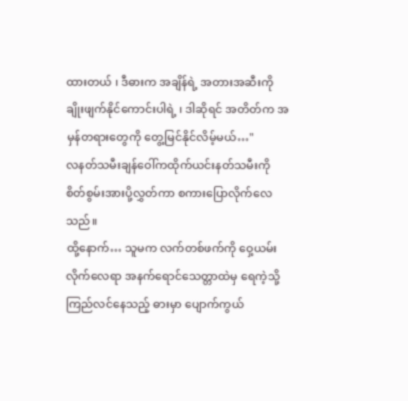ထားတယ် ၊ ဒီဓားက အချိန်ရဲ့ အတားအဆီးကို ချိုးဖျက်နိုင်ကောင်းပါရဲ့ ၊ ဒါဆိုရင် အတိတ်က အမှန်တရားတွေကို တွေ့မြင်နိုင်လိမ့်မယ်…"
လနတ်သမီးချန်ဝေါ်ကထိုက်ယင်းနတ်သမီးကို စိတ်စွမ်းအားပို့လွှတ်ကာ စကားပြောလိုက်လေသည်။
ထို့နောက်… သူမက လက်တစ်ဖက်ကို ဝှေ့ယမ်းလိုက်လေရာ အနက်ရောင်သေတ္တာထဲမှ ရေကဲ့သို့ ကြည်လင်နေသည့် ဓားမှာ ပျောက်ကွယ်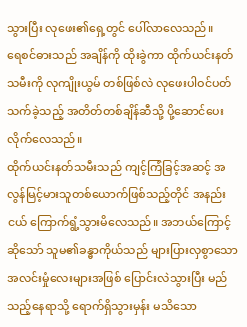သွားပြီး လုဖေး၏ရှေ့တွင် ပေါ်လာလေသည်။
ရေစင်ဓားသည် အချိန်ကို ထိုးခွဲကာ ထိုက်ယင်းနတ်သမီးကို လုကျိုးယွမ် တစ်ဖြစ်လဲ လုဖေးပါဝင်ပတ်သက်ခဲ့သည့် အတိတ်တစ်ချိန်ဆီသို့ ပို့ဆောင်ပေးလိုက်လေသည်။
ထိုက်ယင်းနတ်သမီးသည် ကျင့်ကြံခြင့်အဆင့် အလွန်မြင့်မားသူတစ်ယောက်ဖြစ်သည့်တိုင် အနည်းငယ် ကြောက်ရွံ့သွားမိလေသည်။ အဘယ်ကြောင့်ဆိုသော် သူမ၏ခန္ဓာကိုယ်သည် များပြားလှစွာသော အလင်းမှုံလေးများအဖြစ် ပြောင်းလဲသွားပြီး မည်သည့်နေရာသို့ ရောက်ရှိသွားမှန်း မသိသော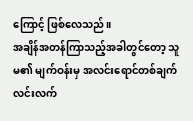ကြောင့် ဖြစ်လေသည်။
အချိန်အတန်ကြာသည့်အခါတွင်တော့ သူမ၏ မျက်ဝန်းမှ အလင်းရောင်တစ်ချက် လင်းလက်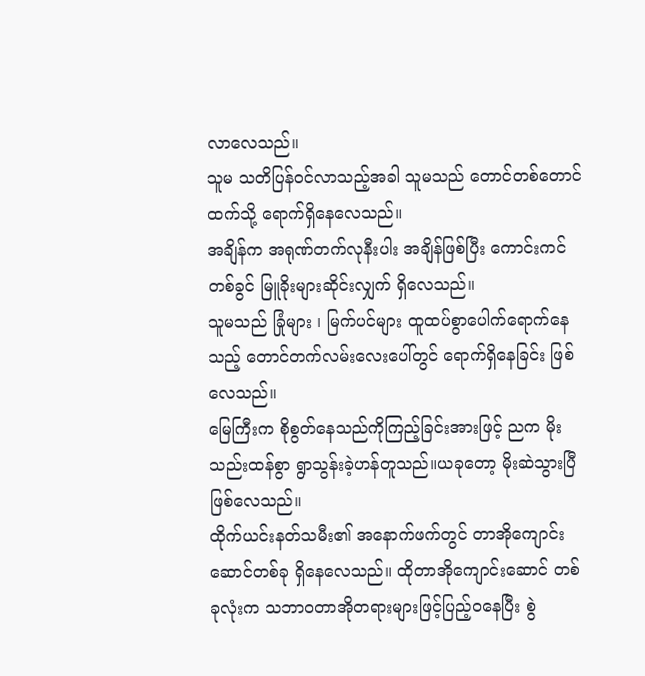လာလေသည်။
သူမ သတိပြန်ဝင်လာသည့်အခါ သူမသည် တောင်တစ်တောင်ထက်သို့ ရောက်ရှိနေလေသည်။
အချိန်က အရုဏ်တက်လုနီးပါး အချိန်ဖြစ်ပြီး ကောင်းကင်တစ်ခွင် မြူခိုးများဆိုင်းလျှက် ရှိလေသည်။
သူမသည် ခြုံများ ၊ မြက်ပင်များ ထူထပ်စွာပေါက်ရောက်နေသည့် တောင်တက်လမ်းလေးပေါ်တွင် ရောက်ရှိနေခြင်း ဖြစ်လေသည်။
မြေကြီးက စိုစွတ်နေသည်ကိုကြည့်ခြင်းအားဖြင့် ညက မိုးသည်းထန်စွာ ရွာသွန်းခဲ့ဟန်တူသည်။ယခုတော့ မိုးဆဲသွားပြီ ဖြစ်လေသည်။
ထိုက်ယင်းနတ်သမီး၏ အနောက်ဖက်တွင် တာအိုကျောင်းဆောင်တစ်ခု ရှိနေလေသည်။ ထိုတာအိုကျောင်းဆောင် တစ်ခုလုံးက သဘာဝတာအိုတရားများဖြင့်ပြည့်ဝနေပြီး စွဲ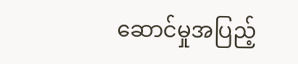ဆောင်မှုအပြည့်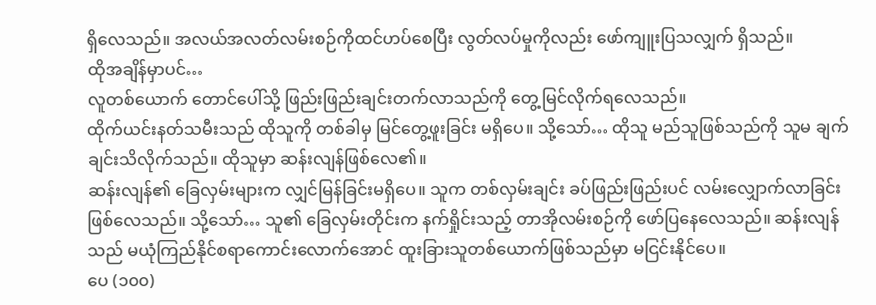ရှိလေသည်။ အလယ်အလတ်လမ်းစဉ်ကိုထင်ဟပ်စေပြီး လွတ်လပ်မှုကိုလည်း ဖော်ကျူးပြသလျှက် ရှိသည်။
ထိုအချိန်မှာပင်…
လူတစ်ယောက် တောင်ပေါ်သို့ ဖြည်းဖြည်းချင်းတက်လာသည်ကို တွေ့မြင်လိုက်ရလေသည်။
ထိုက်ယင်းနတ်သမီးသည် ထိုသူကို တစ်ခါမှ မြင်တွေ့ဖူးခြင်း မရှိပေ။ သို့သော်… ထိုသူ မည်သူဖြစ်သည်ကို သူမ ချက်ချင်းသိလိုက်သည်။ ထိုသူမှာ ဆန်းလျန်ဖြစ်လေ၏။
ဆန်းလျန်၏ ခြေလှမ်းများက လျှင်မြန်ခြင်းမရှိပေ။ သူက တစ်လှမ်းချင်း ခပ်ဖြည်းဖြည်းပင် လမ်းလျှောက်လာခြင်း ဖြစ်လေသည်။ သို့သော်… သူ၏ ခြေလှမ်းတိုင်းက နက်ရှိုင်းသည့် တာအိုလမ်းစဉ်ကို ဖော်ပြနေလေသည်။ ဆန်းလျန်သည် မယုံကြည်နိုင်စရာကောင်းလောက်အောင် ထူးခြားသူတစ်ယောက်ဖြစ်သည်မှာ မငြင်းနိုင်ပေ။
ပေ (၁၀၀)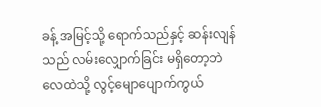ခန့် အမြင့်သို့ ရောက်သည်နှင့် ဆန်းလျန်သည် လမ်းလျှောက်ခြင်း မရှိတော့ဘဲ လေထဲသို့ လွင့်မျောပျောက်ကွယ်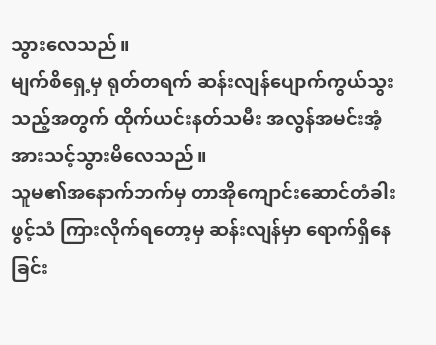သွားလေသည်။
မျက်စိရှေ့မှ ရုတ်တရက် ဆန်းလျန်ပျောက်ကွယ်သွးသည့်အတွက် ထိုက်ယင်းနတ်သမီး အလွန်အမင်းအံ့အားသင့်သွားမိလေသည်။
သူမ၏အနောက်ဘက်မှ တာအိုကျောင်းဆောင်တံခါးဖွင့်သံ ကြားလိုက်ရတော့မှ ဆန်းလျန်မှာ ရောက်ရှိနေခြင်း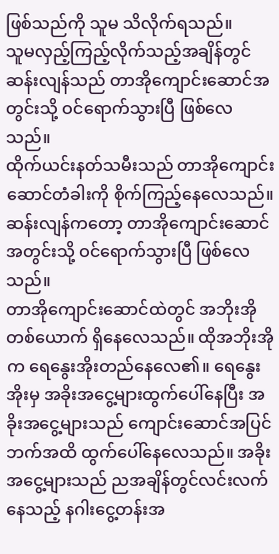ဖြစ်သည်ကို သူမ သိလိုက်ရသည်။
သူမလှည့်ကြည့်လိုက်သည့်အချိန်တွင် ဆန်းလျန်သည် တာအိုကျောင်းဆောင်အတွင်းသို့ ဝင်ရောက်သွားပြီ ဖြစ်လေသည်။
ထိုက်ယင်းနတ်သမီးသည် တာအိုကျောင်းဆောင်တံခါးကို စိုက်ကြည့်နေလေသည်။ဆန်းလျန်ကတော့ တာအိုကျောင်းဆောင်အတွင်းသို့ ဝင်ရောက်သွားပြီ ဖြစ်လေသည်။
တာအိုကျောင်းဆောင်ထဲတွင် အဘိုးအိုတစ်ယောက် ရှိနေလေသည်။ ထိုအဘိုးအိုက ရေနွေးအိုးတည်နေလေ၏။ ရေနွေးအိုးမှ အခိုးအငွေ့များထွက်ပေါ်နေပြီး အခိုးအငွေ့များသည် ကျောင်းဆောင်အပြင်ဘက်အထိ ထွက်ပေါ်နေလေသည်။ အခိုးအငွေ့များသည် ညအချိန်တွင်လင်းလက်နေသည့် နဂါးငွေ့တန်းအ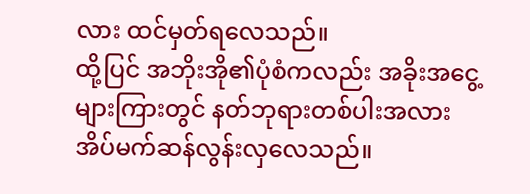လား ထင်မှတ်ရလေသည်။
ထို့ပြင် အဘိုးအို၏ပုံစံကလည်း အခိုးအငွေ့များကြားတွင် နတ်ဘုရားတစ်ပါးအလား အိပ်မက်ဆန်လွန်းလှလေသည်။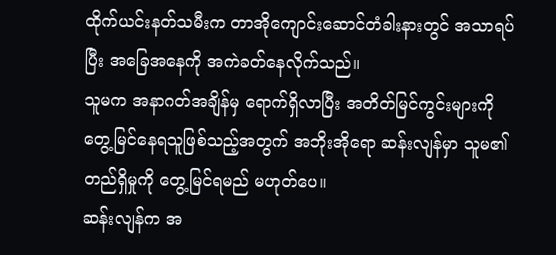ထိုက်ယင်းနတ်သမီးက တာအိုကျောင်းဆောင်တံခါးနားတွင် အသာရပ်ပြီး အခြေအနေကို အကဲခတ်နေလိုက်သည်။
သူမက အနာဂတ်အချိန်မှ ရောက်ရှိလာပြီး အတိတ်မြင်ကွင်းများကို တွေ့မြင်နေရသူဖြစ်သည့်အတွက် အဘိုးအိုရော ဆန်းလျန်မှာ သူမ၏တည်ရှိမှုကို တွေ့မြင်ရမည် မဟုတ်ပေ။
ဆန်းလျန်က အ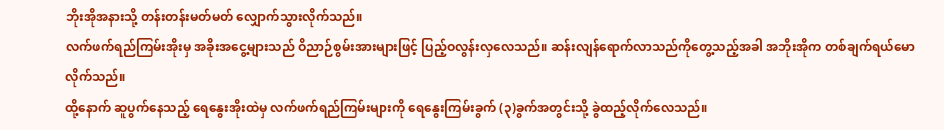ဘိုးအိုအနားသို့ တန်းတန်းမတ်မတ် လျှောက်သွားလိုက်သည်။
လက်ဖက်ရည်ကြမ်းအိုးမှ အခိုးအငွေ့များသည် ဝိညာဉ်စွမ်းအားများဖြင့် ပြည့်ဝလွန်းလှလေသည်။ ဆန်းလျန်ရောက်လာသည်ကိုတွေ့သည့်အခါ အဘိုးအိုက တစ်ချက်ရယ်မောလိုက်သည်။
ထို့နောက် ဆူပွက်နေသည့် ရေနွေးအိုးထဲမှ လက်ဖက်ရည်ကြမ်းများကို ရေနွေးကြမ်းခွက် (၃)ခွက်အတွင်းသို့ ခွဲထည့်လိုက်လေသည်။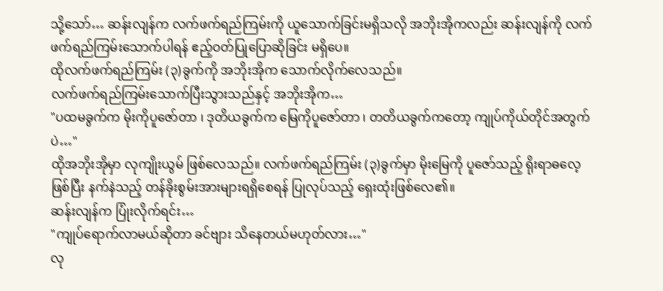သို့သော်… ဆန်းလျန်က လက်ဖက်ရည်ကြမ်းကို ယူသောက်ခြင်းမရှိသလို အဘိုးအိုကလည်း ဆန်းလျန်ကို လက်ဖက်ရည်ကြမ်းသောက်ပါရန် ဧည့်ဝတ်ပြုပြောဆိုခြင်း မရှိပေ။
ထိုလက်ဖက်ရည်ကြမ်း (၃)ခွက်ကို အဘိုးအိုက သောက်လိုက်လေသည်။
လက်ဖက်ရည်ကြမ်းသောက်ပြီးသွားသည်နှင့် အဘိုးအိုက…
"ပထမခွက်က မိုးကိုပူဇော်တာ ၊ ဒုတိယခွက်က မြေကိုပူဇော်တာ ၊ တတိယခွက်ကတော့ ကျုပ်ကိုယ်တိုင်အတွက်ပဲ…"
ထိုအဘိုးအိုမှာ လုကျိုးယွမ် ဖြစ်လေသည်။ လက်ဖက်ရည်ကြမ်း (၃)ခွက်မှာ မိုးမြေကို ပူဇော်သည့် ရိုးရာဓလေ့ဖြစ်ပြီး နက်နဲသည့် တန်ခိုးစွမ်းအားများရရှိစေရန် ပြုလုပ်သည့် ရှေးထုံးဖြစ်လေ၏။
ဆန်းလျန်က ပြုံးလိုက်ရင်း…
"ကျုပ်ရောက်လာမယ်ဆိုတာ ခင်ဗျား သိနေတယ်မဟုတ်လား…"
လု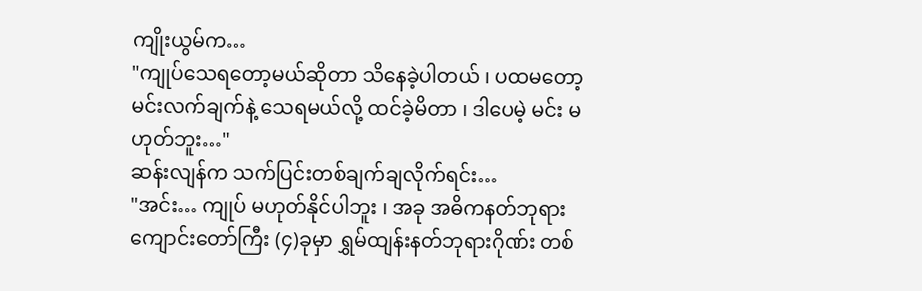ကျိုးယွမ်က…
"ကျုပ်သေရတော့မယ်ဆိုတာ သိနေခဲ့ပါတယ် ၊ ပထမတော့ မင်းလက်ချက်နဲ့ သေရမယ်လို့ ထင်ခဲ့မိတာ ၊ ဒါပေမဲ့ မင်း မဟုတ်ဘူး…"
ဆန်းလျန်က သက်ပြင်းတစ်ချက်ချလိုက်ရင်း…
"အင်း… ကျုပ် မဟုတ်နိုင်ပါဘူး ၊ အခု အဓိကနတ်ဘုရားကျောင်းတော်ကြီး (၄)ခုမှာ ရွှမ်ထျန်းနတ်ဘုရားဂိုဏ်း တစ်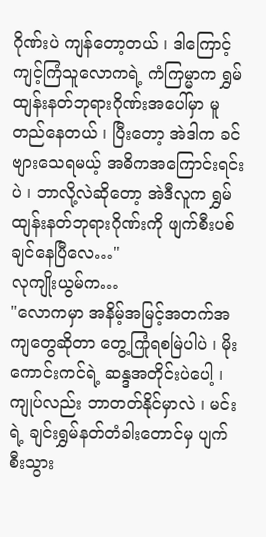ဂိုဏ်းပဲ ကျန်တော့တယ် ၊ ဒါကြောင့် ကျင့်ကြံသူလောကရဲ့ ကံကြမ္မာက ရွှမ်ထျန်းနတ်ဘုရားဂိုဏ်းအပေါ်မှာ မူတည်နေတယ် ၊ ပြီးတော့ အဲဒါက ခင်ဗျားသေရမယ့် အဓိကအကြောင်းရင်းပဲ ၊ ဘာလို့လဲဆိုတော့ အဲဒီလူက ရွှမ်ထျန်းနတ်ဘုရားဂိုဏ်းကို ဖျက်စီးပစ်ချင်နေပြီလေ…"
လုကျိုးယွမ်က…
"လောကမှာ အနိမ့်အမြင့်အတက်အကျတွေဆိုတာ တွေ့ကြုံရစမြဲပါပဲ ၊ မိုးကောင်းကင်ရဲ့ ဆန္ဒအတိုင်းပဲပေါ့ ၊ ကျုပ်လည်း ဘာတတ်နိုင်မှာလဲ ၊ မင်းရဲ့ ချင်းရွှမ်နတ်တံခါးတောင်မှ ပျက်စီးသွား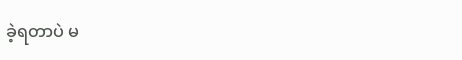ခဲ့ရတာပဲ မ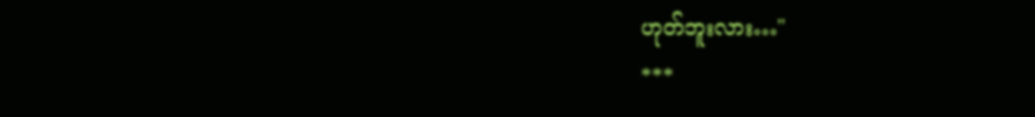ဟုတ်ဘူးလား…"
***